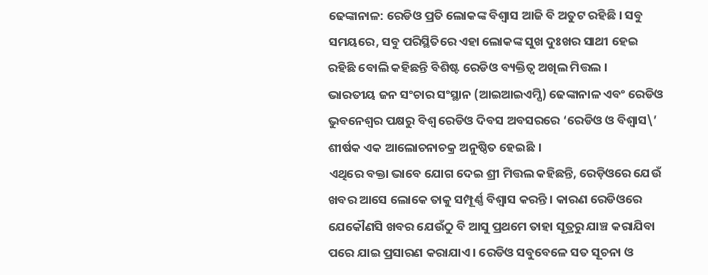ଢେଙ୍କାନାଳ: ରେଡିଓ ପ୍ରତି ଲୋକଙ୍କ ବିଶ୍ୱାସ ଆଜି ବି ଅତୁଟ ରହିଛି । ସବୁ ସମୟରେ, ସବୁ ପରିସ୍ଥିତିରେ ଏହା ଲୋକଙ୍କ ସୁଖ ଦୁଃଖର ସାଥୀ ହେଇ ରହିଛି ବୋଲି କହିଛନ୍ତି ବିଶିଷ୍ଟ ରେଡିଓ ବ୍ୟକ୍ତିତ୍ୱ ଅଖିଲ ମିତ୍ତଲ ।
ଭାରତୀୟ ଜନ ସଂଚାର ସଂସ୍ଥାନ (ଆଇଆଇଏମ୍ସି) ଢେଙ୍କାନାଳ ଏବଂ ରେଡିଓ ଭୁବନେଶ୍ୱର ପକ୍ଷରୁ ବିଶ୍ୱ ରେଡିଓ ଦିବସ ଅବସରରେ ‘ରେଡିଓ ଓ ବିଶ୍ୱାସ\’ ଶୀର୍ଷକ ଏକ ଆଲୋଚନାଚକ୍ର ଅନୁଷ୍ଠିତ ହେଇଛି ।
ଏଥିରେ ବକ୍ତା ଭାବେ ଯୋଗ ଦେଇ ଶ୍ରୀ ମିତ୍ତଲ କହିଛନ୍ତି, ରେଡ଼ିଓରେ ଯେଉଁ ଖବର ଆସେ ଲୋକେ ତାକୁ ସମ୍ପୂର୍ଣ୍ଣ ବିଶ୍ୱାସ କରନ୍ତି । କାରଣ ରେଡିଓରେ ଯେକୌଣସି ଖବର ଯେଉଁଠୁ ବି ଆସୁ ପ୍ରଥମେ ତାହା ସୂତ୍ରରୁ ଯାଞ୍ଚ କରାଯିବା ପରେ ଯାଇ ପ୍ରସାରଣ କରାଯାଏ । ରେଡିଓ ସବୁବେଳେ ସତ ସୂଚନା ଓ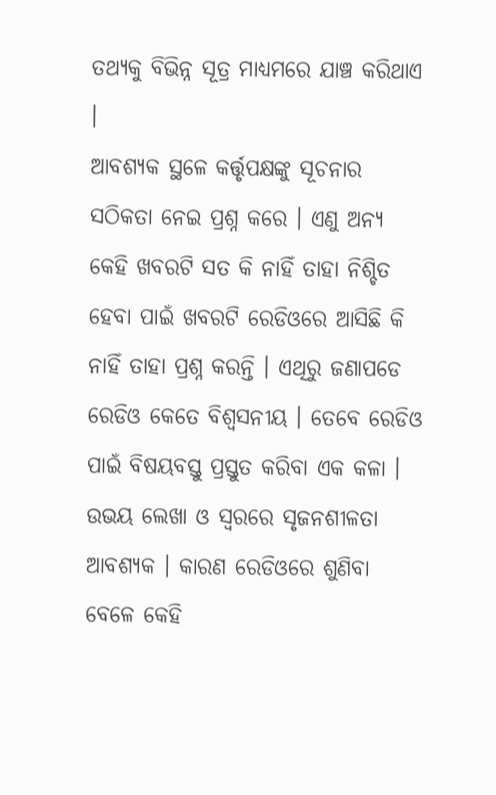ତଥ୍ୟକୁ ବିଭିନ୍ନ ସୂତ୍ର ମାଧ୍ୟମରେ ଯାଞ୍ଚ କରିଥାଏ ।
ଆବଶ୍ୟକ ସ୍ଥଳେ କର୍ତ୍ତୃପକ୍ଷଙ୍କୁ ସୂଚନାର ସଠିକତା ନେଇ ପ୍ରଶ୍ନ କରେ । ଏଣୁ ଅନ୍ୟ କେହି ଖବରଟି ସତ କି ନାହିଁ ତାହା ନିଶ୍ଚିତ ହେବା ପାଇଁ ଖବରଟି ରେଡିଓରେ ଆସିଛି କି ନାହିଁ ତାହା ପ୍ରଶ୍ନ କରନ୍ତି । ଏଥିରୁ ଜଣାପଡେ ରେଡିଓ କେତେ ବିଶ୍ୱସନୀୟ । ତେବେ ରେଡିଓ ପାଇଁ ବିଷୟବସ୍ତୁ ପ୍ରସ୍ତୁତ କରିବା ଏକ କଳା । ଉଭୟ ଲେଖା ଓ ସ୍ୱରରେ ସୃଜନଶୀଳତା ଆବଶ୍ୟକ । କାରଣ ରେଡିଓରେ ଶୁଣିବା ବେଳେ କେହି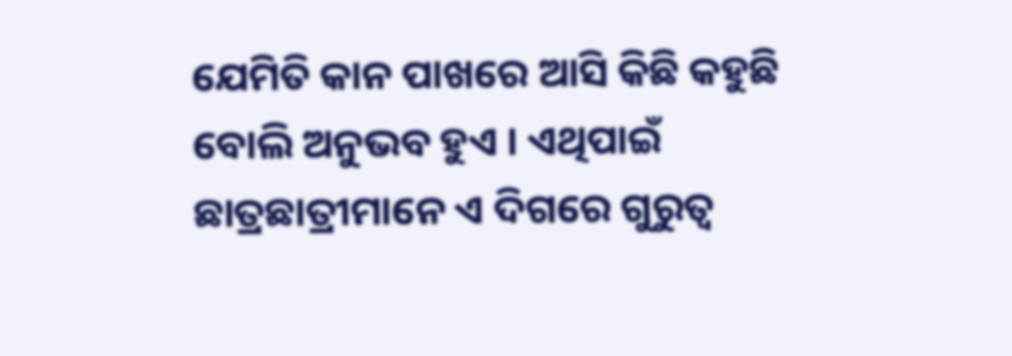ଯେମିତି କାନ ପାଖରେ ଆସି କିଛି କହୁଛି ବୋଲି ଅନୁଭବ ହୁଏ । ଏଥିପାଇଁ ଛାତ୍ରଛାତ୍ରୀମାନେ ଏ ଦିଗରେ ଗୁରୁତ୍ୱ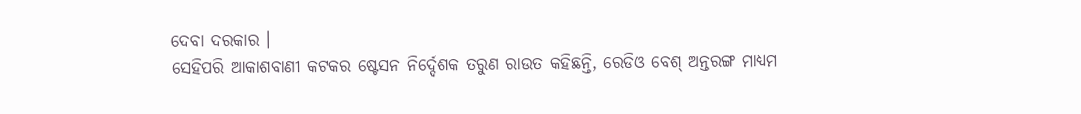ଦେବା ଦରକାର ।
ସେହିପରି ଆକାଶବାଣୀ କଟକର ଷ୍ଟେସନ ନିର୍ଦ୍ଦେଶକ ତରୁଣ ରାଉତ କହିଛନ୍ତି, ରେଡିଓ ବେଶ୍ ଅନ୍ତରଙ୍ଗ ମାଧ୍ୟମ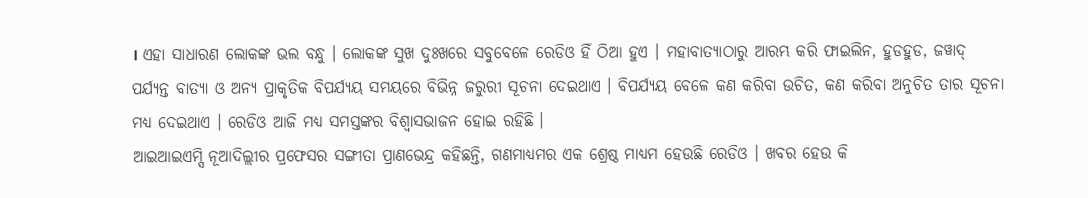। ଏହା ସାଧାରଣ ଲୋକଙ୍କ ଭଲ ବନ୍ଧୁ । ଲୋକଙ୍କ ସୁଖ ଦୁଃଖରେ ସବୁବେଳେ ରେଡିଓ ହିଁ ଠିଆ ହୁଏ । ମହାବାତ୍ୟାଠାରୁ ଆରମ୍ଭ କରି ଫାଇଲିନ, ହୁଡହୁଡ, ଜୱାଦ୍ ପର୍ଯ୍ୟନ୍ତ ବାତ୍ୟା ଓ ଅନ୍ୟ ପ୍ରାକୃତିକ ବିପର୍ଯ୍ୟୟ ସମୟରେ ବିଭିନ୍ନ ଜରୁରୀ ସୂଚନା ଦେଇଥାଏ । ବିପର୍ଯ୍ୟୟ ବେଳେ କଣ କରିବା ଉଚିତ, କଣ କରିବା ଅନୁଚିତ ତାର ସୂଚନା ମଧ୍ୟ ଦେଇଥାଏ । ରେଡିଓ ଆଜି ମଧ୍ୟ ସମସ୍ତଙ୍କର ବିଶ୍ୱାସଭାଜନ ହୋଇ ରହିଛି ।
ଆଇଆଇଏମ୍ସି ନୂଆଦିଲ୍ଲୀର ପ୍ରଫେସର ସଙ୍ଗୀତା ପ୍ରାଣଭେନ୍ଦ୍ର କହିଛନ୍ତି, ଗଣମାଧ୍ୟମର ଏକ ଶ୍ରେଷ୍ଠ ମାଧ୍ୟମ ହେଉଛି ରେଡିଓ । ଖବର ହେଉ କି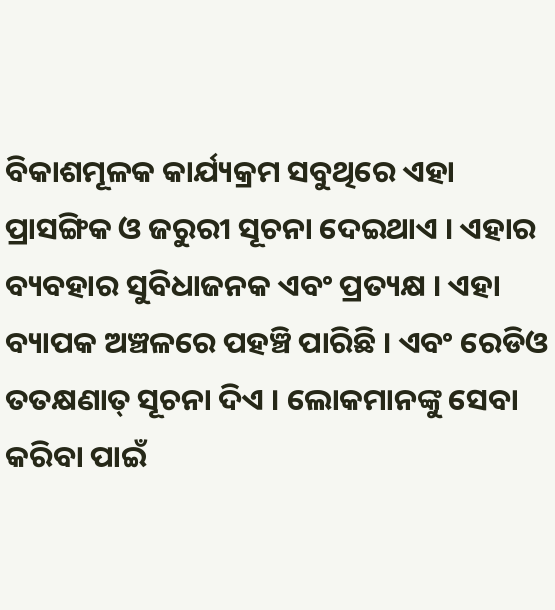ବିକାଶମୂଳକ କାର୍ଯ୍ୟକ୍ରମ ସବୁଥିରେ ଏହା ପ୍ରାସଙ୍ଗିକ ଓ ଜରୁରୀ ସୂଚନା ଦେଇଥାଏ । ଏହାର ବ୍ୟବହାର ସୁବିଧାଜନକ ଏବଂ ପ୍ରତ୍ୟକ୍ଷ । ଏହା ବ୍ୟାପକ ଅଞ୍ଚଳରେ ପହଞ୍ଚି ପାରିଛି । ଏବଂ ରେଡିଓ ତତକ୍ଷଣାତ୍ ସୂଚନା ଦିଏ । ଲୋକମାନଙ୍କୁ ସେବା କରିବା ପାଇଁ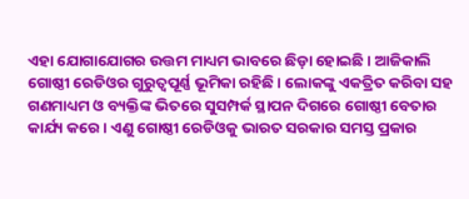ଏହା ଯୋଗାଯୋଗର ଉତ୍ତମ ମାଧ୍ୟମ ଭାବରେ ଛିଡ଼ା ହୋଇଛି । ଆଜିକାଲି ଗୋଷ୍ଠୀ ରେଡିଓର ଗୁରୁତ୍ୱପୂର୍ଣ୍ଣ ଭୂମିକା ରହିଛି । ଲୋକଙ୍କୁ ଏକତ୍ରିତ କରିବା ସହ ଗଣମାଧ୍ୟମ ଓ ବ୍ୟକ୍ତିଙ୍କ ଭିତରେ ସୁସମ୍ପର୍କ ସ୍ଥାପନ ଦିଗରେ ଗୋଷ୍ଠୀ ବେତାର କାର୍ଯ୍ୟ କରେ । ଏଣୁ ଗୋଷ୍ଠୀ ରେଡିଓକୁ ଭାରତ ସରକାର ସମସ୍ତ ପ୍ରକାର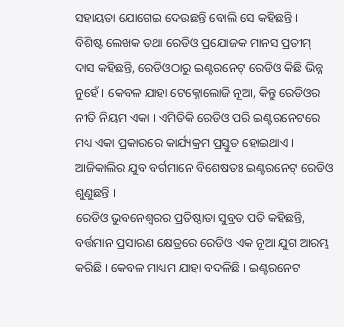ସହାୟତା ଯୋଗେଇ ଦେଉଛନ୍ତି ବୋଲି ସେ କହିଛନ୍ତି ।
ବିଶିଷ୍ଟ ଲେଖକ ତଥା ରେଡିଓ ପ୍ରଯୋଜକ ମାନସ ପ୍ରତୀମ୍ ଦାସ କହିଛନ୍ତି, ରେଡିଓଠାରୁ ଇଣ୍ଟରନେଟ୍ ରେଡିଓ କିଛି ଭିନ୍ନ ନୁହେଁ । କେବଳ ଯାହା ଟେକ୍ନୋଲୋଜି ନୂଆ, କିନ୍ତୁ ରେଡିଓର ନୀତି ନିୟମ ଏକା । ଏମିତିକି ରେଡିଓ ପରି ଇଣ୍ଟରନେଟରେ ମଧ୍ୟ ଏକା ପ୍ରକାରରେ କାର୍ଯ୍ୟକ୍ରମ ପ୍ରସ୍ତୁତ ହୋଇଥାଏ । ଆଜିକାଲିର ଯୁବ ବର୍ଗମାନେ ବିଶେଷତଃ ଇଣ୍ଟରନେଟ୍ ରେଡିଓ ଶୁଣୁଛନ୍ତି ।
ରେଡିଓ ଭୁବନେଶ୍ୱରର ପ୍ରତିଷ୍ଠାତା ସୁବ୍ରତ ପତି କହିଛନ୍ତି, ବର୍ତ୍ତମାନ ପ୍ରସାରଣ କ୍ଷେତ୍ରରେ ରେଡିଓ ଏକ ନୂଆ ଯୁଗ ଆରମ୍ଭ କରିଛି । କେବଳ ମାଧ୍ୟମ ଯାହା ବଦଳିଛି । ଇଣ୍ଟରନେଟ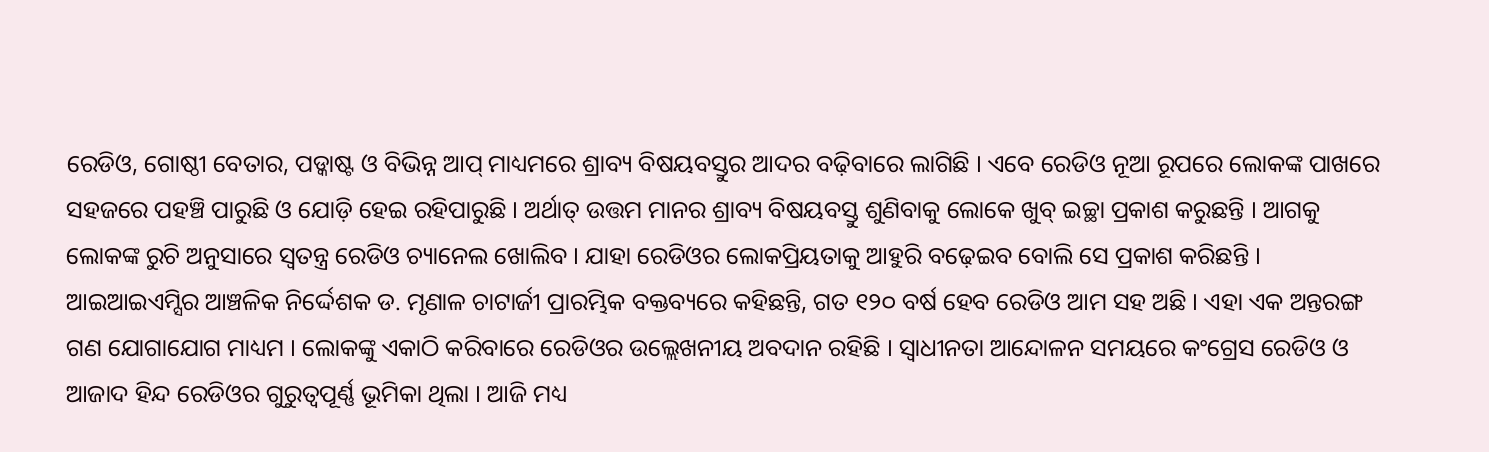ରେଡିଓ, ଗୋଷ୍ଠୀ ବେତାର, ପଡ୍କାଷ୍ଟ ଓ ବିଭିନ୍ନ ଆପ୍ ମାଧ୍ୟମରେ ଶ୍ରାବ୍ୟ ବିଷୟବସ୍ତୁର ଆଦର ବଢ଼ିବାରେ ଲାଗିଛି । ଏବେ ରେଡିଓ ନୂଆ ରୂପରେ ଲୋକଙ୍କ ପାଖରେ ସହଜରେ ପହଞ୍ଚି ପାରୁଛି ଓ ଯୋଡ଼ି ହେଇ ରହିପାରୁଛି । ଅର୍ଥାତ୍ ଉତ୍ତମ ମାନର ଶ୍ରାବ୍ୟ ବିଷୟବସ୍ତୁ ଶୁଣିବାକୁ ଲୋକେ ଖୁବ୍ ଇଚ୍ଛା ପ୍ରକାଶ କରୁଛନ୍ତି । ଆଗକୁ ଲୋକଙ୍କ ରୁଚି ଅନୁସାରେ ସ୍ୱତନ୍ତ୍ର ରେଡିଓ ଚ୍ୟାନେଲ ଖୋଲିବ । ଯାହା ରେଡିଓର ଲୋକପ୍ରିୟତାକୁ ଆହୁରି ବଢ଼େଇବ ବୋଲି ସେ ପ୍ରକାଶ କରିଛନ୍ତି ।
ଆଇଆଇଏମ୍ସିର ଆଞ୍ଚଳିକ ନିର୍ଦ୍ଦେଶକ ଡ. ମୃଣାଳ ଚାଟାର୍ଜୀ ପ୍ରାରମ୍ଭିକ ବକ୍ତବ୍ୟରେ କହିଛନ୍ତି, ଗତ ୧୨୦ ବର୍ଷ ହେବ ରେଡିଓ ଆମ ସହ ଅଛି । ଏହା ଏକ ଅନ୍ତରଙ୍ଗ ଗଣ ଯୋଗାଯୋଗ ମାଧ୍ୟମ । ଲୋକଙ୍କୁ ଏକାଠି କରିବାରେ ରେଡିଓର ଉଲ୍ଲେଖନୀୟ ଅବଦାନ ରହିଛି । ସ୍ୱାଧୀନତା ଆନ୍ଦୋଳନ ସମୟରେ କଂଗ୍ରେସ ରେଡିଓ ଓ ଆଜାଦ ହିନ୍ଦ ରେଡିଓର ଗୁରୁତ୍ୱପୂର୍ଣ୍ଣ ଭୂମିକା ଥିଲା । ଆଜି ମଧ୍ୟ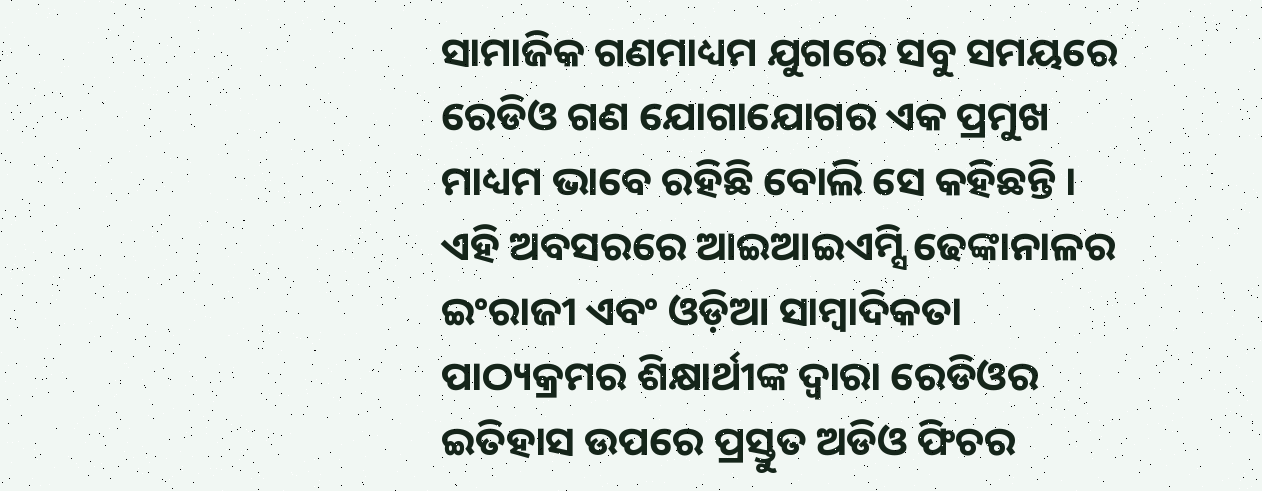ସାମାଜିକ ଗଣମାଧ୍ୟମ ଯୁଗରେ ସବୁ ସମୟରେ ରେଡିଓ ଗଣ ଯୋଗାଯୋଗର ଏକ ପ୍ରମୁଖ ମାଧ୍ୟମ ଭାବେ ରହିଛି ବୋଲି ସେ କହିଛନ୍ତି ।
ଏହି ଅବସରରେ ଆଇଆଇଏମ୍ସି ଢେଙ୍କାନାଳର ଇଂରାଜୀ ଏବଂ ଓଡ଼ିଆ ସାମ୍ୱାଦିକତା ପାଠ୍ୟକ୍ରମର ଶିକ୍ଷାର୍ଥୀଙ୍କ ଦ୍ୱାରା ରେଡିଓର ଇତିହାସ ଉପରେ ପ୍ରସ୍ତୁତ ଅଡିଓ ଫିଚର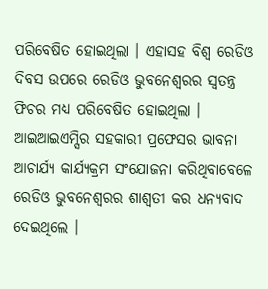ପରିବେଷିତ ହୋଇଥିଲା । ଏହାସହ ବିଶ୍ୱ ରେଡିଓ ଦିବସ ଉପରେ ରେଡିଓ ଭୁବନେଶ୍ୱରର ସ୍ୱତନ୍ତ୍ର ଫିଚର ମଧ୍ୟ ପରିବେଷିତ ହୋଇଥିଲା । ଆଇଆଇଏମ୍ସିର ସହକାରୀ ପ୍ରଫେସର ଭାବନା ଆଚାର୍ଯ୍ୟ କାର୍ଯ୍ୟକ୍ରମ ସଂଯୋଜନା କରିଥିବାବେଳେ ରେଡିଓ ଭୁବନେଶ୍ୱରର ଶାଶ୍ୱତୀ କର ଧନ୍ୟବାଦ ଦେଇଥିଲେ ।